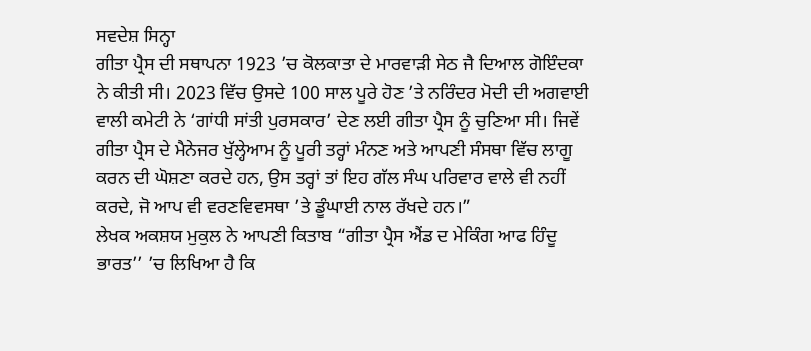ਸਵਦੇਸ਼ ਸਿਨ੍ਹਾ
ਗੀਤਾ ਪ੍ਰੈਸ ਦੀ ਸਥਾਪਨਾ 1923 ’ਚ ਕੋਲਕਾਤਾ ਦੇ ਮਾਰਵਾੜੀ ਸੇਠ ਜੈ ਦਿਆਲ ਗੋਇੰਦਕਾ ਨੇ ਕੀਤੀ ਸੀ। 2023 ਵਿੱਚ ਉਸਦੇ 100 ਸਾਲ ਪੂਰੇ ਹੋਣ ’ਤੇ ਨਰਿੰਦਰ ਮੋਦੀ ਦੀ ਅਗਵਾਈ ਵਾਲੀ ਕਮੇਟੀ ਨੇ ‘ਗਾਂਧੀ ਸਾਂਤੀ ਪੁਰਸਕਾਰ’ ਦੇਣ ਲਈ ਗੀਤਾ ਪ੍ਰੈਸ ਨੂੰ ਚੁਣਿਆ ਸੀ। ਜਿਵੇਂ ਗੀਤਾ ਪ੍ਰੈਸ ਦੇ ਮੈਨੇਜਰ ਖੁੱਲ੍ਹੇਆਮ ਨੂੰ ਪੂਰੀ ਤਰ੍ਹਾਂ ਮੰਨਣ ਅਤੇ ਆਪਣੀ ਸੰਸਥਾ ਵਿੱਚ ਲਾਗੂ ਕਰਨ ਦੀ ਘੋਸ਼ਣਾ ਕਰਦੇ ਹਨ, ਉਸ ਤਰ੍ਹਾਂ ਤਾਂ ਇਹ ਗੱਲ ਸੰਘ ਪਰਿਵਾਰ ਵਾਲੇ ਵੀ ਨਹੀਂ ਕਰਦੇ, ਜੋ ਆਪ ਵੀ ਵਰਣਵਿਵਸਥਾ ’ਤੇ ਡੂੰਘਾਈ ਨਾਲ ਰੱਖਦੇ ਹਨ।”
ਲੇਖਕ ਅਕਸ਼ਯ ਮੁਕੁਲ ਨੇ ਆਪਣੀ ਕਿਤਾਬ “ਗੀਤਾ ਪ੍ਰੈਸ ਐਂਡ ਦ ਮੇਕਿੰਗ ਆਫ ਹਿੰਦੂ ਭਾਰਤ’’ ’ਚ ਲਿਖਿਆ ਹੈ ਕਿ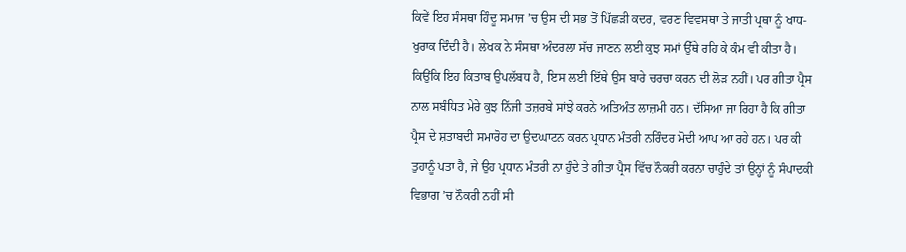ਕਿਵੇਂ ਇਹ ਸੰਸਥਾ ਹਿੰਦੂ ਸਮਾਜ ’ਚ ਉਸ ਦੀ ਸਭ ਤੋਂ ਪਿੱਛੜੀ ਕਦਰ, ਵਰਣ ਵਿਵਸਥਾ ਤੇ ਜਾਤੀ ਪ੍ਰਥਾ ਨੂੰ ਖਾਧ-ਖੁਰਾਕ ਦਿੰਦੀ ਹੈ। ਲੇਖਕ ਨੇ ਸੰਸਥਾ ਅੰਦਰਲਾ ਸੱਚ ਜਾਣਨ ਲਈ ਕੁਝ ਸਮਾਂ ਉੱਥੇ ਰਹਿ ਕੇ ਕੰਮ ਵੀ ਕੀਤਾ ਹੈ। ਕਿਉਂਕਿ ਇਹ ਕਿਤਾਬ ਉਪਲੱਬਧ ਹੈ, ਇਸ ਲਈ ਇੱਥੇ ਉਸ ਬਾਰੇ ਚਰਚਾ ਕਰਨ ਦੀ ਲੋੜ ਨਹੀਂ। ਪਰ ਗੀਤਾ ਪ੍ਰੈਸ ਨਾਲ ਸਬੰਧਿਤ ਮੇਰੇ ਕੁਝ ਨਿੱਜੀ ਤਜ਼ਰਬੇ ਸਾਂਝੇ ਕਰਨੇ ਅਤਿਅੰਤ ਲਾਜ਼ਮੀ ਹਨ। ਦੱਸਿਆ ਜਾ ਰਿਹਾ ਹੈ ਕਿ ਗੀਤਾ ਪ੍ਰੈਸ ਦੇ ਸ਼ਤਾਬਦੀ ਸਮਾਰੋਹ ਦਾ ਉਦਘਾਟਨ ਕਰਨ ਪ੍ਰਧਾਨ ਮੰਤਰੀ ਨਰਿੰਦਰ ਮੋਦੀ ਆਪ ਆ ਰਹੇ ਹਨ। ਪਰ ਕੀ ਤੁਹਾਨੂੰ ਪਤਾ ਹੈ, ਜੇ ਉਹ ਪ੍ਰਧਾਨ ਮੰਤਰੀ ਨਾ ਹੁੰਦੇ ਤੇ ਗੀਤਾ ਪ੍ਰੈਸ ਵਿੱਚ ਨੌਕਰੀ ਕਰਨਾ ਚਾਹੁੰਦੇ ਤਾਂ ਉਨ੍ਹਾਂ ਨੂੰ ਸੰਪਾਦਕੀ ਵਿਭਾਗ ’ਚ ਨੌਕਰੀ ਨਹੀਂ ਸੀ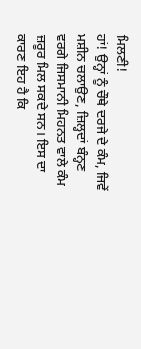ਮਿਲਣੀ!
ਹਾਂ! ਉਨ੍ਹਾਂ ਨੂੰ ਚੌਥੇ ਦਰਜੇ ਦੇ ਕੰਮ, ਜਿਵੇਂ ਮਸ਼ੀਨ ਚਲਾਉਣ, ਜ਼ਿਲ੍ਹਦਾਂ ਬੰਨ੍ਹਣ ਵਰਗੇ ਜਿਸਮਾਨੀ ਮਿਹਨਤ ਵਾਲੇ ਕੰਮ ਜ਼ਰੂਰ ਮਿਲ ਸਕਦੇ ਸਨ। ਇਸ ਦਾ ਕਾਰਣ ਇਹ ਹੈ ਕਿ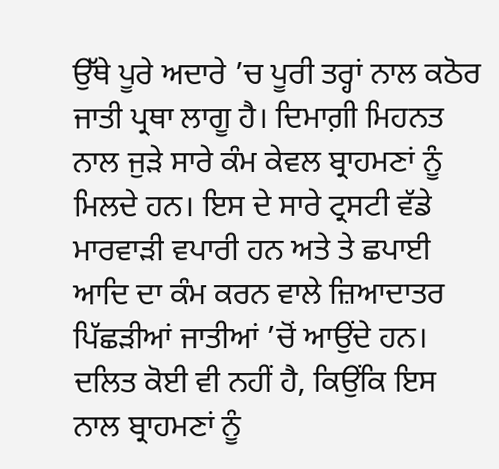ਉੱਥੇ ਪੂਰੇ ਅਦਾਰੇ ’ਚ ਪੂਰੀ ਤਰ੍ਹਾਂ ਨਾਲ ਕਠੋਰ ਜਾਤੀ ਪ੍ਰਥਾ ਲਾਗੂ ਹੈ। ਦਿਮਾਗ਼ੀ ਮਿਹਨਤ ਨਾਲ ਜੁੜੇ ਸਾਰੇ ਕੰਮ ਕੇਵਲ ਬ੍ਰਾਹਮਣਾਂ ਨੂੰ ਮਿਲਦੇ ਹਨ। ਇਸ ਦੇ ਸਾਰੇ ਟ੍ਰਸਟੀ ਵੱਡੇ ਮਾਰਵਾੜੀ ਵਪਾਰੀ ਹਨ ਅਤੇ ਤੇ ਛਪਾਈ ਆਦਿ ਦਾ ਕੰਮ ਕਰਨ ਵਾਲੇ ਜ਼ਿਆਦਾਤਰ ਪਿੱਛੜੀਆਂ ਜਾਤੀਆਂ ’ਚੋਂ ਆਉਂਦੇ ਹਨ। ਦਲਿਤ ਕੋਈ ਵੀ ਨਹੀਂ ਹੈ, ਕਿਉਂਕਿ ਇਸ ਨਾਲ ਬ੍ਰਾਹਮਣਾਂ ਨੂੰ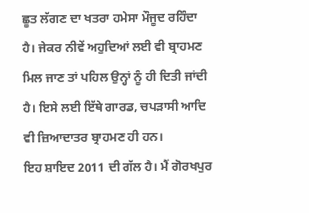ਛੂਤ ਲੱਗਣ ਦਾ ਖਤਰਾ ਹਮੇਸਾ ਮੌਜੂਦ ਰਹਿੰਦਾ ਹੈ। ਜੇਕਰ ਨੀਵੇਂ ਅਹੁਦਿਆਂ ਲਈ ਵੀ ਬ੍ਰਾਹਮਣ ਮਿਲ ਜਾਣ ਤਾਂ ਪਹਿਲ ਉਨ੍ਹਾਂ ਨੂੰ ਹੀ ਦਿਤੀ ਜਾਂਦੀ ਹੈ। ਇਸੇ ਲਈ ਇੱਥੇ ਗਾਰਡ, ਚਪੜਾਸੀ ਆਦਿ ਵੀ ਜ਼ਿਆਦਾਤਰ ਬ੍ਰਾਹਮਣ ਹੀ ਹਨ।
ਇਹ ਸ਼ਾਇਦ 2011 ਦੀ ਗੱਲ ਹੈ। ਮੈਂ ਗੋਰਖਪੁਰ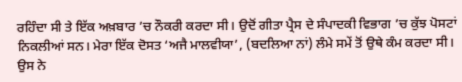ਰਹਿੰਦਾ ਸੀ ਤੇ ਇੱਕ ਅਖ਼ਬਾਰ ’ਚ ਨੌਕਰੀ ਕਰਦਾ ਸੀ। ਉਦੋਂ ਗੀਤਾ ਪ੍ਰੈਸ ਦੇ ਸੰਪਾਦਕੀ ਵਿਭਾਗ ’ਚ ਕੁੱਝ ਪੋਸਟਾਂ ਨਿਕਲੀਆਂ ਸਨ। ਮੇਰਾ ਇੱਕ ਦੋਸਤ ‘ਅਜੈ ਮਾਲਵੀਯਾ’, (ਬਦਲਿਆ ਨਾਂ) ਲੰਮੇ ਸਮੇਂ ਤੋਂ ਉਥੇ ਕੰਮ ਕਰਦਾ ਸੀ। ਉਸ ਨੇ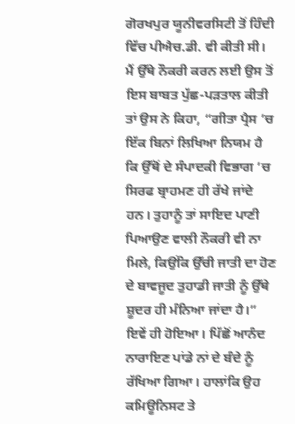ਗੋਰਖਪੁਰ ਯੂਨੀਵਰਸਿਟੀ ਤੋਂ ਹਿੰਦੀ ਵਿੱਚ ਪੀਐਚ.ਡੀ. ਵੀ ਕੀਤੀ ਸੀ। ਮੈਂ ਉੱਥੇ ਨੌਕਰੀ ਕਰਨ ਲਈ ਉਸ ਤੋਂ ਇਸ ਬਾਬਤ ਪੁੱਛ-ਪੜਤਾਲ ਕੀਤੀ ਤਾਂ ਉਸ ਨੇ ਕਿਹਾ, “ਗੀਤਾ ਪ੍ਰੈਸ ’ਚ ਇੱਕ ਬਿਨਾਂ ਲਿਖਿਆ ਨਿਯਮ ਹੈ ਕਿ ਉੱਥੋਂ ਦੇ ਸੰਪਾਦਕੀ ਵਿਭਾਗ ’ਚ ਸਿਰਫ ਬ੍ਰਾਹਮਣ ਹੀ ਰੱਖੇ ਜਾਂਦੇ ਹਨ। ਤੁਹਾਨੂੰ ਤਾਂ ਸਾਇਦ ਪਾਣੀ ਪਿਆਉਣ ਵਾਲੀ ਨੌਕਰੀ ਵੀ ਨਾ ਮਿਲੇ, ਕਿਉਂਕਿ ਉੱਚੀ ਜਾਤੀ ਦਾ ਹੋਣ ਦੇ ਬਾਵਜੂਦ ਤੁਹਾਡੀ ਜਾਤੀ ਨੂੰ ਉੱਥੇ ਸ਼ੂਦਰ ਹੀ ਮੰਨਿਆ ਜਾਂਦਾ ਹੈ।” ਇਵੇਂ ਹੀ ਹੋਇਆ। ਪਿੱਛੋਂ ਆਨੰਦ ਨਾਰਾਇਣ ਪਾਂਡੇ ਨਾਂ ਦੇ ਬੰਦੇ ਨੂੰ ਰੱਖਿਆ ਗਿਆ। ਹਾਲਾਂਕਿ ਉਹ ਕਮਿਊਨਿਸਟ ਤੇ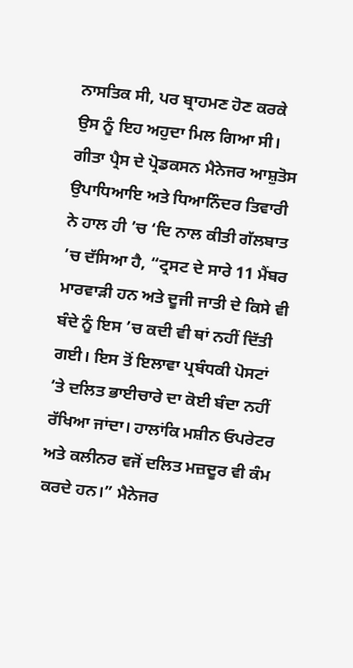ਨਾਸਤਿਕ ਸੀ, ਪਰ ਬ੍ਰਾਹਮਣ ਹੋਣ ਕਰਕੇ ਉਸ ਨੂੰ ਇਹ ਅਹੁਦਾ ਮਿਲ ਗਿਆ ਸੀ।
ਗੀਤਾ ਪ੍ਰੈਸ ਦੇ ਪ੍ਰੋਡਕਸਨ ਮੈਨੇਜਰ ਆਸ਼ੁਤੋਸ ਉਪਾਧਿਆਇ ਅਤੇ ਧਿਆਨਿੰਦਰ ਤਿਵਾਰੀ ਨੇ ਹਾਲ ਹੀ ’ਚ ‘ਦਿ ਨਾਲ ਕੀਤੀ ਗੱਲਬਾਤ ’ਚ ਦੱਸਿਆ ਹੈ, “ਟ੍ਰਸਟ ਦੇ ਸਾਰੇ 11 ਮੈਂਬਰ ਮਾਰਵਾੜੀ ਹਨ ਅਤੇ ਦੂਜੀ ਜਾਤੀ ਦੇ ਕਿਸੇ ਵੀ ਬੰਦੇ ਨੂੰ ਇਸ ’ਚ ਕਦੀ ਵੀ ਥਾਂ ਨਹੀਂ ਦਿੱਤੀ ਗਈ। ਇਸ ਤੋਂ ਇਲਾਵਾ ਪ੍ਰਬੰਧਕੀ ਪੋਸਟਾਂ ’ਤੇ ਦਲਿਤ ਭਾਈਚਾਰੇ ਦਾ ਕੋਈ ਬੰਦਾ ਨਹੀਂ ਰੱਖਿਆ ਜਾਂਦਾ। ਹਾਲਾਂਕਿ ਮਸ਼ੀਨ ਓਪਰੇਟਰ ਅਤੇ ਕਲੀਨਰ ਵਜੋਂ ਦਲਿਤ ਮਜ਼ਦੂਰ ਵੀ ਕੰਮ ਕਰਦੇ ਹਨ।” ਮੈਨੇਜਰ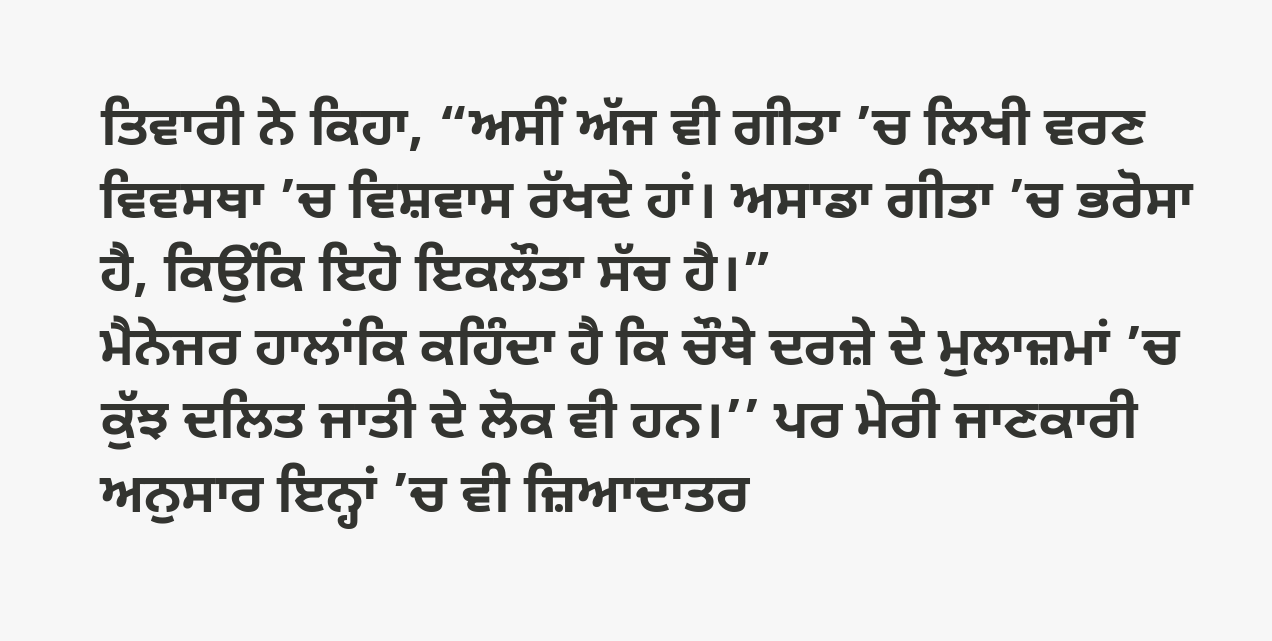ਤਿਵਾਰੀ ਨੇ ਕਿਹਾ, “ਅਸੀਂ ਅੱਜ ਵੀ ਗੀਤਾ ’ਚ ਲਿਖੀ ਵਰਣ ਵਿਵਸਥਾ ’ਚ ਵਿਸ਼ਵਾਸ ਰੱਖਦੇ ਹਾਂ। ਅਸਾਡਾ ਗੀਤਾ ’ਚ ਭਰੋਸਾ ਹੈ, ਕਿਉਂਕਿ ਇਹੋ ਇਕਲੌਤਾ ਸੱਚ ਹੈ।”
ਮੈਨੇਜਰ ਹਾਲਾਂਕਿ ਕਹਿੰਦਾ ਹੈ ਕਿ ਚੌਥੇ ਦਰਜ਼ੇ ਦੇ ਮੁਲਾਜ਼ਮਾਂ ’ਚ ਕੁੱਝ ਦਲਿਤ ਜਾਤੀ ਦੇ ਲੋਕ ਵੀ ਹਨ।’’ ਪਰ ਮੇਰੀ ਜਾਣਕਾਰੀ ਅਨੁਸਾਰ ਇਨ੍ਹਾਂ ’ਚ ਵੀ ਜ਼ਿਆਦਾਤਰ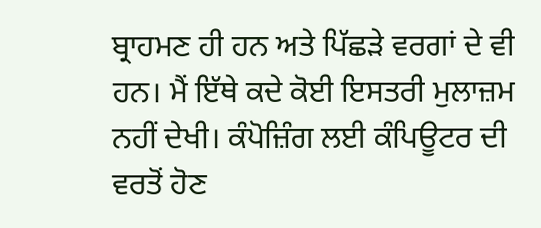ਬ੍ਰਾਹਮਣ ਹੀ ਹਨ ਅਤੇ ਪਿੱਛੜੇ ਵਰਗਾਂ ਦੇ ਵੀ ਹਨ। ਮੈਂ ਇੱਥੇ ਕਦੇ ਕੋਈ ਇਸਤਰੀ ਮੁਲਾਜ਼ਮ ਨਹੀਂ ਦੇਖੀ। ਕੰਪੋਜ਼ਿੰਗ ਲਈ ਕੰਪਿਊਟਰ ਦੀ ਵਰਤੋਂ ਹੋਣ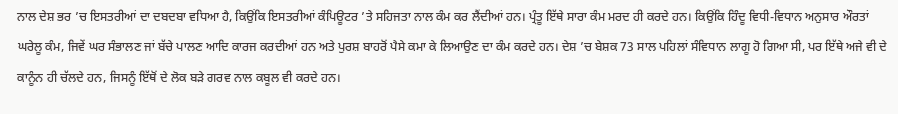ਨਾਲ ਦੇਸ਼ ਭਰ ’ਚ ਇਸਤਰੀਆਂ ਦਾ ਦਬਦਬਾ ਵਧਿਆ ਹੈ, ਕਿਉਂਕਿ ਇਸਤਰੀਆਂ ਕੰਪਿਊਟਰ ’ਤੇ ਸਹਿਜਤਾ ਨਾਲ ਕੰਮ ਕਰ ਲੈਂਦੀਆਂ ਹਨ। ਪ੍ਰੰਤੂ ਇੱਥੇ ਸਾਰਾ ਕੰਮ ਮਰਦ ਹੀ ਕਰਦੇ ਹਨ। ਕਿਉਂਕਿ ਹਿੰਦੂ ਵਿਧੀ-ਵਿਧਾਨ ਅਨੁਸਾਰ ਔਰਤਾਂ ਘਰੇਲੂ ਕੰਮ, ਜਿਵੇਂ ਘਰ ਸੰਭਾਲਣ ਜਾਂ ਬੱਚੇ ਪਾਲਣ ਆਦਿ ਕਾਰਜ ਕਰਦੀਆਂ ਹਨ ਅਤੇ ਪੁਰਸ਼ ਬਾਹਰੋਂ ਪੈਸੇ ਕਮਾ ਕੇ ਲਿਆਉਣ ਦਾ ਕੰਮ ਕਰਦੇ ਹਨ। ਦੇਸ਼ ’ਚ ਬੇਸ਼ਕ 73 ਸਾਲ ਪਹਿਲਾਂ ਸੰਵਿਧਾਨ ਲਾਗੂ ਹੋ ਗਿਆ ਸੀ, ਪਰ ਇੱਥੇ ਅਜੇ ਵੀ ਦੇ ਕਾਨੂੰਨ ਹੀ ਚੱਲਦੇ ਹਨ, ਜਿਸਨੂੰ ਇੱਥੋਂ ਦੇ ਲੋਕ ਬੜੇ ਗਰਵ ਨਾਲ ਕਬੂਲ ਵੀ ਕਰਦੇ ਹਨ।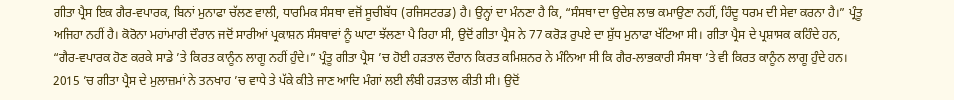ਗੀਤਾ ਪ੍ਰੈਸ ਇਕ ਗੈਰ-ਵਪਾਰਕ, ਬਿਨਾਂ ਮੁਨਾਫਾ ਚੱਲਣ ਵਾਲੀ, ਧਾਰਮਿਕ ਸੰਸਥਾ ਵਜੋਂ ਸੂਚੀਬੱਧ (ਰਜਿਸਟਰਡ) ਹੈ। ਉਨ੍ਹਾਂ ਦਾ ਮੰਨਣਾ ਹੈ ਕਿ, “ਸੰਸਥਾ ਦਾ ਉਦੇਸ਼ ਲਾਭ ਕਮਾਉਣਾ ਨਹੀਂ, ਹਿੰਦੂ ਧਰਮ ਦੀ ਸੇਵਾ ਕਰਨਾ ਹੈ।” ਪ੍ਰੰਤੂ ਅਜਿਹਾ ਨਹੀਂ ਹੈ। ਕੋਰੋਨਾ ਮਹਾਂਮਾਰੀ ਦੌਰਾਨ ਜਦੋਂ ਸਾਰੀਆਂ ਪ੍ਰਕਾਸ਼ਨ ਸੰਸਥਾਵਾਂ ਨੂੰ ਘਾਟਾ ਝੱਲਣਾ ਪੈ ਰਿਹਾ ਸੀ, ਉਦੋਂ ਗੀਤਾ ਪ੍ਰੈਸ ਨੇ 77 ਕਰੋੜ ਰੁਪਏ ਦਾ ਸ਼ੁੱਧ ਮੁਨਾਫਾ ਖੱਟਿਆ ਸੀ। ਗੀਤਾ ਪ੍ਰੈਸ ਦੇ ਪ੍ਰਸ਼ਾਸਕ ਕਹਿੰਦੇ ਹਨ, “ਗੈਰ-ਵਪਾਰਕ ਹੋਣ ਕਰਕੇ ਸਾਡੇ ’ਤੇ ਕਿਰਤ ਕਾਨੂੰਨ ਲਾਗੂ ਨਹੀਂ ਹੁੰਦੇ।” ਪ੍ਰੰਤੂ ਗੀਤਾ ਪ੍ਰੈਸ ’ਚ ਹੋਈ ਹੜਤਾਲ ਦੌਰਾਨ ਕਿਰਤ ਕਮਿਸ਼ਨਰ ਨੇ ਮੰਨਿਆ ਸੀ ਕਿ ਗੈਰ-ਲਾਭਕਾਰੀ ਸੰਸਥਾ ’ਤੇ ਵੀ ਕਿਰਤ ਕਾਨੂੰਨ ਲਾਗੂ ਹੁੰਦੇ ਹਨ।
2015 ’ਚ ਗੀਤਾ ਪ੍ਰੈਸ ਦੇ ਮੁਲਾਜ਼ਮਾਂ ਨੇ ਤਨਖਾਹ ’ਚ ਵਾਧੇ ਤੇ ਪੱਕੇ ਕੀਤੇ ਜਾਣ ਆਦਿ ਮੰਗਾਂ ਲਈ ਲੰਬੀ ਹੜਤਾਲ ਕੀਤੀ ਸੀ। ਉਦੋਂ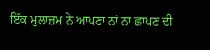ਇੱਕ ਮੁਲਾਜ਼ਮ ਨੇ ਆਪਣਾ ਨਾਂ ਨਾ ਛਾਪਣ ਦੀ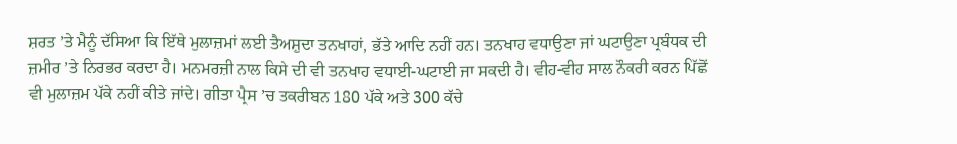ਸ਼ਰਤ ’ਤੇ ਮੈਨੂੰ ਦੱਸਿਆ ਕਿ ਇੱਥੇ ਮੁਲਾਜ਼ਮਾਂ ਲਈ ਤੈਅਸ਼ੁਦਾ ਤਨਖਾਹਾਂ, ਭੱਤੇ ਆਦਿ ਨਹੀਂ ਹਨ। ਤਨਖਾਹ ਵਧਾਉਣਾ ਜਾਂ ਘਟਾਉਣਾ ਪ੍ਰਬੰਧਕ ਦੀ ਜ਼ਮੀਰ ’ਤੇ ਨਿਰਭਰ ਕਰਦਾ ਹੈ। ਮਨਮਰਜ਼ੀ ਨਾਲ ਕਿਸੇ ਦੀ ਵੀ ਤਨਖਾਹ ਵਧਾਈ-ਘਟਾਈ ਜਾ ਸਕਦੀ ਹੈ। ਵੀਹ-ਵੀਹ ਸਾਲ ਨੌਕਰੀ ਕਰਨ ਪਿੱਛੋਂ ਵੀ ਮੁਲਾਜ਼ਮ ਪੱਕੇ ਨਹੀਂ ਕੀਤੇ ਜਾਂਦੇ। ਗੀਤਾ ਪ੍ਰੈਸ ’ਚ ਤਕਰੀਬਨ 180 ਪੱਕੇ ਅਤੇ 300 ਕੱਚੇ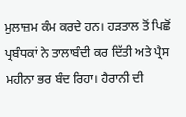ਮੁਲਾਜ਼ਮ ਕੰਮ ਕਰਦੇ ਹਨ। ਹੜਤਾਲ ਤੋਂ ਪਿਛੋਂ ਪ੍ਰਬੰਧਕਾਂ ਨੇ ਤਾਲਾਬੰਦੀ ਕਰ ਦਿੱਤੀ ਅਤੇ ਪ੍ਰੈਸ ਮਹੀਨਾ ਭਰ ਬੰਦ ਰਿਹਾ। ਹੈਰਾਨੀ ਦੀ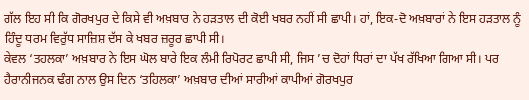ਗੱਲ ਇਹ ਸੀ ਕਿ ਗੋਰਖਪੁਰ ਦੇ ਕਿਸੇ ਵੀ ਅਖ਼ਬਾਰ ਨੇ ਹੜਤਾਲ ਦੀ ਕੋਈ ਖਬਰ ਨਹੀਂ ਸੀ ਛਾਪੀ। ਹਾਂ, ਇਕ-ਦੋ ਅਖ਼ਬਾਰਾਂ ਨੇ ਇਸ ਹੜਤਾਲ ਨੂੰ ਹਿੰਦੂ ਧਰਮ ਵਿਰੁੱਧ ਸਾਜ਼ਿਸ਼ ਦੱਸ ਕੇ ਖਬਰ ਜ਼ਰੂਰ ਛਾਪੀ ਸੀ।
ਕੇਵਲ ‘ਤਹਲਕਾ’ ਅਖ਼ਬਾਰ ਨੇ ਇਸ ਘੋਲ ਬਾਰੇ ਇਕ ਲੰਮੀ ਰਿਪੋਰਟ ਛਾਪੀ ਸੀ, ਜਿਸ ’ਚ ਦੋਹਾਂ ਧਿਰਾਂ ਦਾ ਪੱਖ ਰੱਖਿਆ ਗਿਆ ਸੀ। ਪਰ ਹੈਰਾਨੀਜਨਕ ਢੰਗ ਨਾਲ ਉਸ ਦਿਨ ‘ਤਹਿਲਕਾ’ ਅਖ਼ਬਾਰ ਦੀਆਂ ਸਾਰੀਆਂ ਕਾਪੀਆਂ ਗੋਰਖਪੁਰ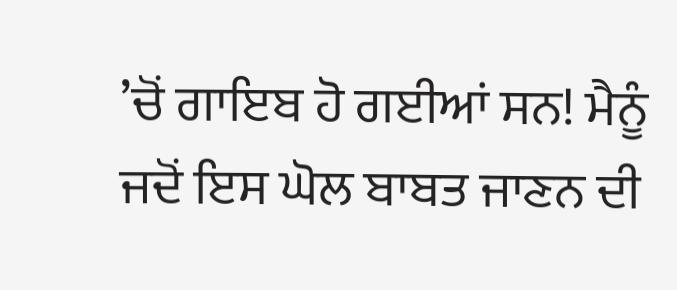’ਚੋਂ ਗਾਇਬ ਹੋ ਗਈਆਂ ਸਨ! ਮੈਨੂੰ ਜਦੋਂ ਇਸ ਘੋਲ ਬਾਬਤ ਜਾਣਨ ਦੀ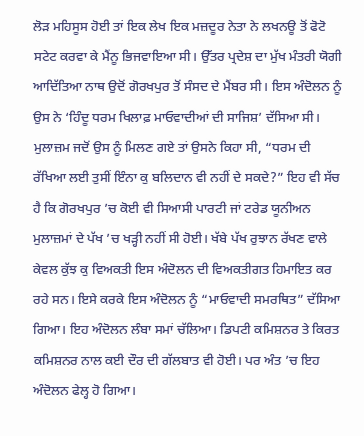ਲੋੜ ਮਹਿਸੂਸ ਹੋਈ ਤਾਂ ਇਕ ਲੇਖ ਇਕ ਮਜ਼ਦੂਰ ਨੇਤਾ ਨੇ ਲਖਨਊ ਤੋਂ ਫੋਟੋ ਸਟੇਟ ਕਰਵਾ ਕੇ ਮੈਂਨੂ ਭਿਜਵਾਇਆ ਸੀ। ਉੱਤਰ ਪ੍ਰਦੇਸ਼ ਦਾ ਮੁੱਖ ਮੰਤਰੀ ਯੋਗੀ ਆਦਿੱਤਿਆ ਨਾਥ ਉਦੋਂ ਗੋਰਖਪੁਰ ਤੋਂ ਸੰਸਦ ਦੇ ਮੈਂਬਰ ਸੀ। ਇਸ ਅੰਦੋਲਨ ਨੂੰ ਉਸ ਨੇ ‘ਹਿੰਦੂ ਧਰਮ ਖਿਲਾਫ਼ ਮਾਓਵਾਦੀਆਂ ਦੀ ਸਾਜਿਸ਼’ ਦੱਸਿਆ ਸੀ। ਮੁਲਾਜ਼ਮ ਜਦੋਂ ਉਸ ਨੂੰ ਮਿਲਣ ਗਏ ਤਾਂ ਉਸਨੇ ਕਿਹਾ ਸੀ, “ਧਰਮ ਦੀ ਰੱਖਿਆ ਲਈ ਤੁਸੀਂ ਇੰਨਾ ਕੁ ਬਲਿਦਾਨ ਵੀ ਨਹੀਂ ਦੇ ਸਕਦੇ?” ਇਹ ਵੀ ਸੱਚ ਹੈ ਕਿ ਗੋਰਖਪੁਰ ’ਚ ਕੋਈ ਵੀ ਸਿਆਸੀ ਪਾਰਟੀ ਜਾਂ ਟਰੇਡ ਯੂਨੀਅਨ ਮੁਲਾਜ਼ਮਾਂ ਦੇ ਪੱਖ ’ਚ ਖੜ੍ਹੀ ਨਹੀਂ ਸੀ ਹੋਈ। ਖੱਬੇ ਪੱਖ ਰੁਝਾਨ ਰੱਖਣ ਵਾਲੇ ਕੇਵਲ ਕੁੱਝ ਕੁ ਵਿਅਕਤੀ ਇਸ ਅੰਦੋਲਨ ਦੀ ਵਿਅਕਤੀਗਤ ਹਿਮਾਇਤ ਕਰ ਰਹੇ ਸਨ। ਇਸੇ ਕਰਕੇ ਇਸ ਅੰਦੋਲਨ ਨੂੰ “ਮਾਓਵਾਦੀ ਸਮਰਥਿਤ” ਦੱਸਿਆ ਗਿਆ। ਇਹ ਅੰਦੋਲਨ ਲੰਬਾ ਸਮਾਂ ਚੱਲਿਆ। ਡਿਪਟੀ ਕਮਿਸ਼ਨਰ ਤੇ ਕਿਰਤ ਕਮਿਸ਼ਨਰ ਨਾਲ ਕਈ ਦੌਰ ਦੀ ਗੱਲਬਾਤ ਵੀ ਹੋਈ। ਪਰ ਅੰਤ ’ਚ ਇਹ ਅੰਦੋਲਨ ਫੇਲ੍ਹ ਹੋ ਗਿਆ।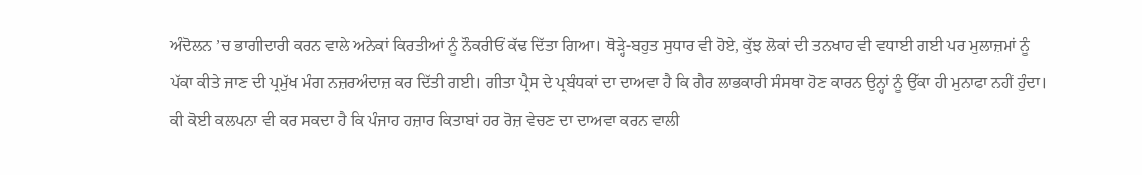ਅੰਦੋਲਨ ’ਚ ਭਾਗੀਦਾਰੀ ਕਰਨ ਵਾਲੇ ਅਨੇਕਾਂ ਕਿਰਤੀਆਂ ਨੂੰ ਨੌਕਰੀਓਂ ਕੱਢ ਦਿੱਤਾ ਗਿਆ। ਥੋੜ੍ਹੇ-ਬਹੁਤ ਸੁਧਾਰ ਵੀ ਹੋਏ, ਕੁੱਝ ਲੋਕਾਂ ਦੀ ਤਨਖਾਹ ਵੀ ਵਧਾਈ ਗਈ ਪਰ ਮੁਲਾਜ਼ਮਾਂ ਨੂੰ ਪੱਕਾ ਕੀਤੇ ਜਾਣ ਦੀ ਪ੍ਰਮੁੱਖ ਮੰਗ ਨਜ਼ਰਅੰਦਾਜ਼ ਕਰ ਦਿੱਤੀ ਗਈ। ਗੀਤਾ ਪ੍ਰੈਸ ਦੇ ਪ੍ਰਬੰਧਕਾਂ ਦਾ ਦਾਅਵਾ ਹੈ ਕਿ ਗੈਰ ਲਾਭਕਾਰੀ ਸੰਸਥਾ ਹੋਣ ਕਾਰਨ ਉਨ੍ਹਾਂ ਨੂੰ ਉੱਕਾ ਹੀ ਮੁਨਾਫਾ ਨਹੀਂ ਹੁੰਦਾ।
ਕੀ ਕੋਈ ਕਲਪਨਾ ਵੀ ਕਰ ਸਕਦਾ ਹੈ ਕਿ ਪੰਜਾਹ ਹਜ਼ਾਰ ਕਿਤਾਬਾਂ ਹਰ ਰੋਜ਼ ਵੇਚਣ ਦਾ ਦਾਅਵਾ ਕਰਨ ਵਾਲੀ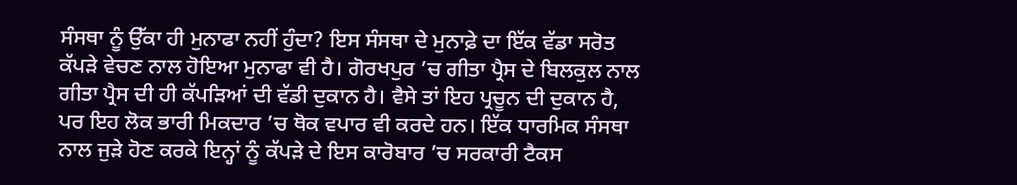ਸੰਸਥਾ ਨੂੰ ਉੱਕਾ ਹੀ ਮੁਨਾਫਾ ਨਹੀਂ ਹੁੰਦਾ? ਇਸ ਸੰਸਥਾ ਦੇ ਮੁਨਾਫ਼ੇ ਦਾ ਇੱਕ ਵੱਡਾ ਸਰੋਤ ਕੱਪੜੇ ਵੇਚਣ ਨਾਲ ਹੋਇਆ ਮੁਨਾਫਾ ਵੀ ਹੈ। ਗੋਰਖਪੁਰ ’ਚ ਗੀਤਾ ਪ੍ਰੈਸ ਦੇ ਬਿਲਕੁਲ ਨਾਲ ਗੀਤਾ ਪ੍ਰੈਸ ਦੀ ਹੀ ਕੱਪੜਿਆਂ ਦੀ ਵੱਡੀ ਦੁਕਾਨ ਹੈ। ਵੈਸੇ ਤਾਂ ਇਹ ਪ੍ਰਚੂਨ ਦੀ ਦੁਕਾਨ ਹੈ, ਪਰ ਇਹ ਲੋਕ ਭਾਰੀ ਮਿਕਦਾਰ ’ਚ ਥੋਕ ਵਪਾਰ ਵੀ ਕਰਦੇ ਹਨ। ਇੱਕ ਧਾਰਮਿਕ ਸੰਸਥਾ ਨਾਲ ਜੁੜੇ ਹੋਣ ਕਰਕੇ ਇਨ੍ਹਾਂ ਨੂੰ ਕੱਪੜੇ ਦੇ ਇਸ ਕਾਰੋਬਾਰ ’ਚ ਸਰਕਾਰੀ ਟੈਕਸ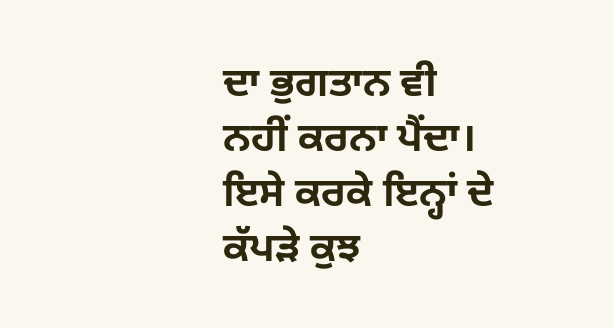ਦਾ ਭੁਗਤਾਨ ਵੀ ਨਹੀਂ ਕਰਨਾ ਪੈਂਦਾ। ਇਸੇ ਕਰਕੇ ਇਨ੍ਹਾਂ ਦੇ ਕੱਪੜੇ ਕੁਝ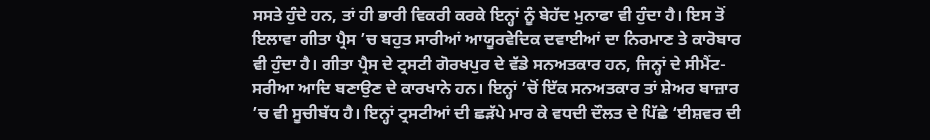ਸਸਤੇ ਹੁੰਦੇ ਹਨ, ਤਾਂ ਹੀ ਭਾਰੀ ਵਿਕਰੀ ਕਰਕੇ ਇਨ੍ਹਾਂ ਨੂੰ ਬੇਹੱਦ ਮੁਨਾਫਾ ਵੀ ਹੁੰਦਾ ਹੈ। ਇਸ ਤੋਂ ਇਲਾਵਾ ਗੀਤਾ ਪ੍ਰੈਸ ’ਚ ਬਹੁਤ ਸਾਰੀਆਂ ਆਯੂਰਵੇਦਿਕ ਦਵਾਈਆਂ ਦਾ ਨਿਰਮਾਣ ਤੇ ਕਾਰੋਬਾਰ ਵੀ ਹੁੰਦਾ ਹੈ। ਗੀਤਾ ਪ੍ਰੈਸ ਦੇ ਟ੍ਰਸਟੀ ਗੋਰਖਪੁਰ ਦੇ ਵੱਡੇ ਸਨਅਤਕਾਰ ਹਨ, ਜਿਨ੍ਹਾਂ ਦੇ ਸੀਮੈਂਟ-ਸਰੀਆ ਆਦਿ ਬਣਾਉਣ ਦੇ ਕਾਰਖਾਨੇ ਹਨ। ਇਨ੍ਹਾਂ ’ਚੋਂ ਇੱਕ ਸਨਅਤਕਾਰ ਤਾਂ ਸ਼ੇਅਰ ਬਾਜ਼ਾਰ ’ਚ ਵੀ ਸੂਚੀਬੱਧ ਹੈ। ਇਨ੍ਹਾਂ ਟ੍ਰਸਟੀਆਂ ਦੀ ਛੜੱਪੇ ਮਾਰ ਕੇ ਵਧਦੀ ਦੌਲਤ ਦੇ ਪਿੱਛੇ ‘ਈਸ਼ਵਰ ਦੀ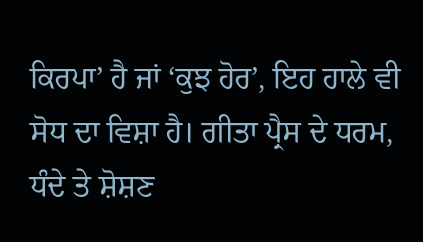ਕਿਰਪਾ’ ਹੈ ਜਾਂ ‘ਕੁਝ ਹੋਰ’, ਇਹ ਹਾਲੇ ਵੀ ਸੋਧ ਦਾ ਵਿਸ਼ਾ ਹੈ। ਗੀਤਾ ਪ੍ਰੈਸ ਦੇ ਧਰਮ, ਧੰਦੇ ਤੇ ਸ਼ੋਸ਼ਣ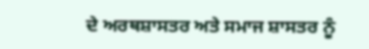ਦੇ ਅਰਥਸ਼ਾਸਤਰ ਅਤੇ ਸਮਾਜ ਸ਼ਾਸਤਰ ਨੂੰ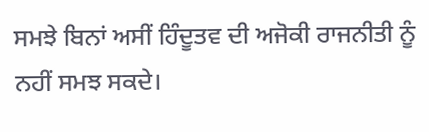ਸਮਝੇ ਬਿਨਾਂ ਅਸੀਂ ਹਿੰਦੂਤਵ ਦੀ ਅਜੋਕੀ ਰਾਜਨੀਤੀ ਨੂੰ ਨਹੀਂ ਸਮਝ ਸਕਦੇ।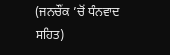(ਜਨਚੌਂਕ ’ਚੋਂ ਧੰਨਵਾਦ ਸਹਿਤ)